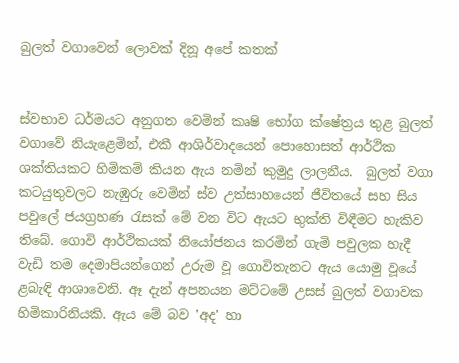බුලත් වගාවෙන් ලොවක් දිනූ අපේ කතක්


ස්වභාව ධර්මයට අනුගත වෙමින් කෘෂි භෝග ක්ෂේත්‍රය තුළ බුලත් වගාවේ නියැළෙමින්, එකී ආශිර්වාදයෙන් පොහොසත් ආර්ථික ශක්තියකට හිමිකම් කියන ඇය නමින් කුමුදු ලාලනීය.  බුලත් වගා කටයුතුවලට නැඹුරු වෙමින් ස්ව උත්සාහයෙන් ජීවිතයේ සහ සිය පවුලේ ජයග්‍රහණ රැසක් මේ වන විට ඇයට භුක්ති විඳීමට හැකිව තිබේ. ගොවි ආර්ථිකයක් නියෝජනය කරමින් ගැමි පවුලක හැදී වැඩි තම දෙමාපියන්ගෙන් උරුම වූ ගොවිතැනට ඇය යොමු වූයේ ළබැඳි ආශාවෙනි. ඈ දැන් අපනයන මට්ටමේ උසස් බුලත් වගාවක හිමිකාරිනියකි. ඇය මේ බව 'අද' හා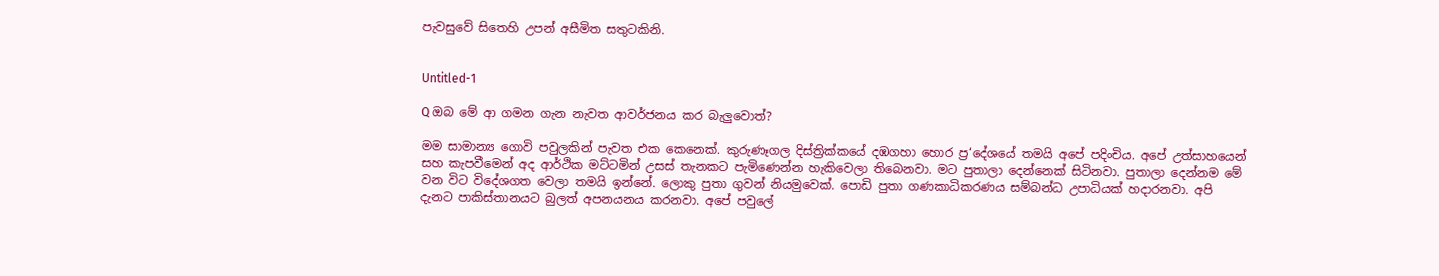පැවසුවේ සිතෙහි උපන් අසීමිත සතුටකිනි.


Untitled-1

Q ඔබ මේ ආ ගමන ගැන නැවත ආවර්ජනය කර බැලුවොත්?

මම සාමාන්‍ය ගොවි පවුලකින් පැවත එක කෙනෙක්. කුරුණෑගල දිස්ත්‍රික්කයේ දඹගහා හොර ප්‍ර‘දේශයේ තමයි අපේ පදිංචිය. අපේ උත්සාහයෙන් සහ කැපවීමෙන් අද ආර්ථික මට්ටමින් උසස් තැනකට පැමිණෙන්න හැකිවෙලා තිබෙනවා. මට පුතාලා දෙන්නෙක් සිටිනවා. පුතාලා දෙන්නම මේ වන විට විදේශගත වෙලා තමයි ඉන්නේ. ලොකු පුතා ගුවන් නියමුවෙක්. පොඩි පුතා ගණකාධිකරණය සම්බන්ධ උපාධියක් හදාරනවා. අපි දැනට පාකිස්තානයට බුලත් අපනයනය කරනවා. අපේ පවුලේ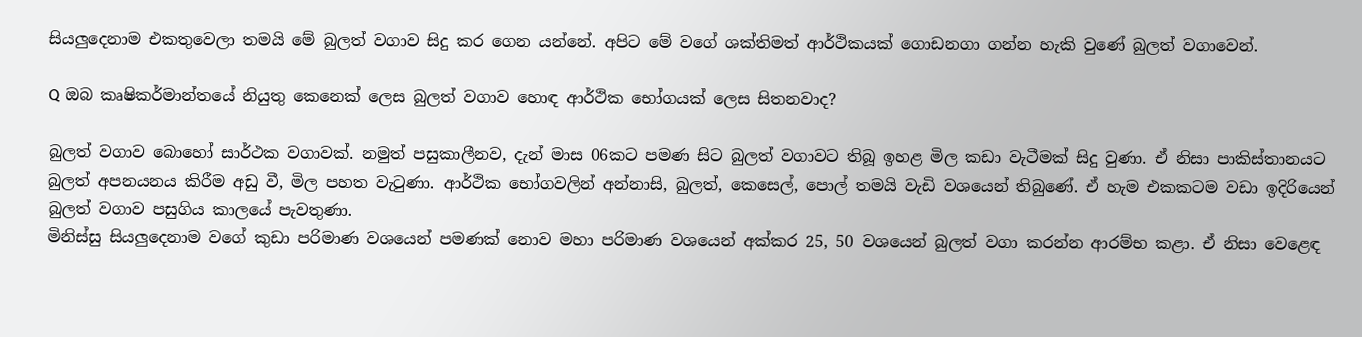සියලුදෙනාම එකතුවෙලා තමයි මේ බුලත් වගාව සිදු කර ගෙන යන්නේ. අපිට මේ වගේ ශක්තිමත් ආර්ථිකයක් ගොඩනගා ගන්න හැකි වුණේ බුලත් වගාවෙන්.

Q ඔබ කෘෂිකර්මාන්තයේ නියුතු කෙනෙක් ලෙස බුලත් වගාව හොඳ ආර්ථික භෝගයක් ලෙස සිතනවාද?

බුලත් වගාව බොහෝ සාර්ථක වගාවක්. නමුත් පසුකාලීනව, දැන් මාස 06කට පමණ සිට බුලත් වගාවට තිබූ ඉහළ මිල කඩා වැටීමක් සිදු වුණා. ඒ නිසා පාකිස්තානයට බුලත් අපනයනය කිරීම අඩු වී, මිල පහත වැටුණා. ආර්ථික භෝගවලින් අන්නාසි, බුලත්, කෙසෙල්, පොල් තමයි වැඩි වශයෙන් තිබුණේ. ඒ හැම එකකටම වඩා ඉදිරියෙන් බුලත් වගාව පසුගිය කාලයේ පැවතුණා.
මිනිස්සු සියලුදෙනාම වගේ කුඩා පරිමාණ වශයෙන් පමණක් නොව මහා පරිමාණ වශයෙන් අක්කර 25, 50 වශයෙන් බුලත් වගා කරන්න ආරම්භ කළා. ඒ නිසා වෙළෙඳ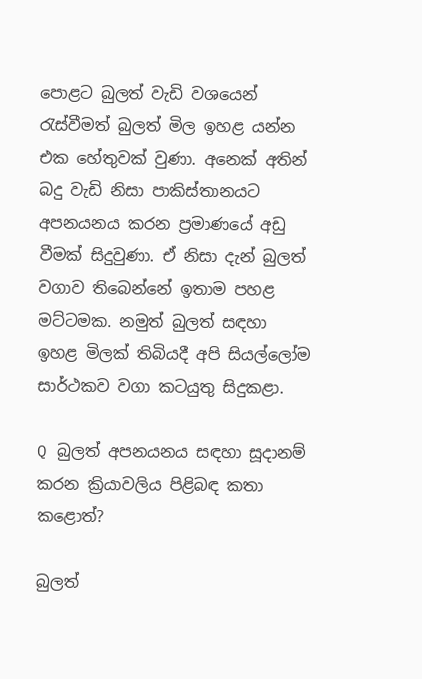පොළට බුලත් වැඩි වශයෙන් රැස්වීමත් බුලත් මිල ඉහළ යන්න එක හේතුවක් වුණා. අනෙක් අතින් බදු වැඩි නිසා පාකිස්තානයට අපනයනය කරන ප්‍රමාණයේ අඩු වීමක් සිදුවුණා. ඒ නිසා දැන් බුලත් වගාව තිබෙන්නේ ඉතාම පහළ මට්ටමක. නමුත් බුලත් සඳහා ඉහළ මිලක් තිබියදී අපි සියල්ලෝම සාර්ථකව වගා කටයුතු සිදුකළා.

Q බුලත් අපනයනය සඳහා සූදානම් කරන ක්‍රියාවලිය පිළිබඳ කතා කළොත්?

බුලත්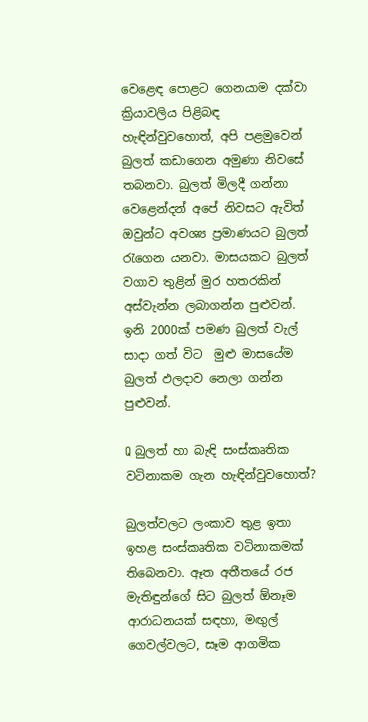වෙළෙඳ පොළට ගෙනයාම දක්වා ක්‍රියාවලිය පිළිබඳ හැඳින්වුවහොත්, අපි පළමුවෙන් බුලත් කඩාගෙන අමුණා නිවසේ තබනවා. බුලත් මිලදී ගන්නා වෙළෙන්දන් අපේ නිවසට ඇවිත් ඔවුන්ට අවශ්‍ය ප්‍රමාණයට බුලත් රැගෙන යනවා. මාසයකට බුලත් වගාව තුළින් මුර හතරකින් අස්වැන්න ලබාගන්න පුළුවන්. ඉනි 2000ක් පමණ බුලත් වැල් සාදා ගත් විට  මුළු මාසයේම බුලත් ඵලදාව නෙලා ගන්න පුළුවන්.

Q බුලත් හා බැඳි සංස්කෘතික වටිනාකම ගැන හැඳින්වුවහොත්?

බුලත්වලට ලංකාව තුළ ඉතා ඉහළ සංස්කෘතික වටිනාකමක් තිබෙනවා. ඈත අතීතයේ රජ මැතිඳුන්ගේ සිට බුලත් ඕනෑම ආරාධනයක් සඳහා, මඟුල් ගෙවල්වලට, සෑම ආගමික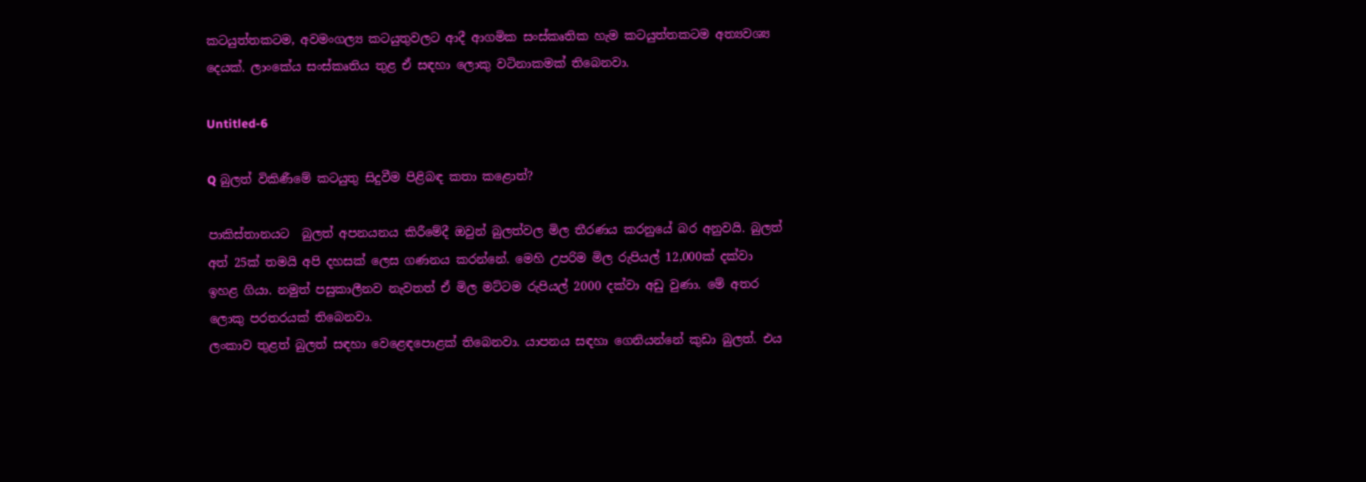කටයුත්තකටම, අවමංගල්‍ය කටයුතුවලට ආදී ආගමික සංස්කෘතික හැම කටයුත්තකටම අත්‍යවශ්‍ය දෙයක්. ලාංකේය සංස්කෘතිය තුළ ඒ සඳහා ලොකු වටිනාකමක් තිබෙනවා.

Untitled-6

Q බුලත් විකිණීමේ කටයුතු සිදුවීම පිළිබඳ කතා කළොත්?

පාකිස්තානයට  බුලත් අපනයනය කිරීමේදී ඔවුන් බුලත්වල මිල තීරණය කරනුයේ බර අනුවයි. බුලත් අත් 25ක් තමයි අපි දහසක් ලෙස ගණනය කරන්නේ. මෙහි උපරිම මිල රුපියල් 12,000ක් දක්වා ඉහළ ගියා. නමුත් පසුකාලීනව නැවතත් ඒ මිල මට්ටම රුපියල් 2000 දක්වා අඩු වුණා. මේ අතර ලොකු පරතරයක් තිබෙනවා.
ලංකාව තුළත් බුලත් සඳහා වෙළෙඳපොළක් තිබෙනවා. යාපනය සඳහා ගෙනියන්නේ කුඩා බුලත්. එය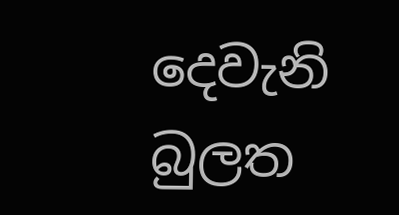දෙවැනි බුලත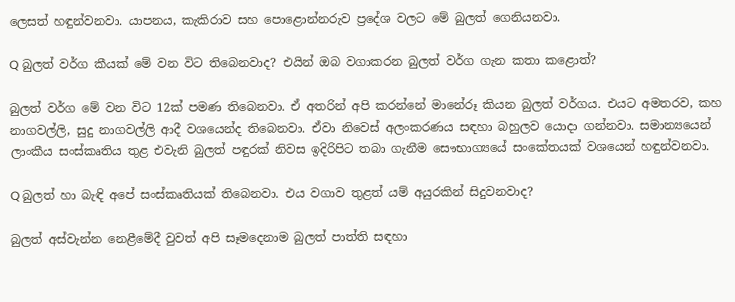ලෙසත් හඳුන්වනවා. යාපනය, කැකිරාව සහ පොළොන්නරුව ප්‍රදේශ වලට මේ බුලත් ගෙනියනවා.

Q බුලත් වර්ග කීයක් මේ වන විට තිබෙනවාද? එයින් ඔබ වගාකරන බුලත් වර්ග ගැන කතා කළොත්?

බුලත් වර්ග මේ වන විට 12ක් පමණ තිබෙනවා. ඒ අතරින් අපි කරන්නේ මානේරූ කියන බුලත් වර්ගය. එයට අමතරව, කහ නාගවල්ලි, සුදු නාගවල්ලි ආදී වශයෙන්ද තිබෙනවා. ඒවා නිවෙස් අලංකරණය සඳහා බහුලව යොදා ගන්නවා. සමාන්‍යයෙන් ලාංකීය සංස්කෘතිය තුළ එවැනි බුලත් පඳුරක් නිවස ඉදිරිපිට තබා ගැනීම සෞභාග්‍යයේ සංකේතයක් වශයෙන් හඳුන්වනවා.

Q බුලත් හා බැඳි අපේ සංස්කෘතියක් තිබෙනවා. එය වගාව තුළත් යම් අයුරකින් සිදුවනවාද?

බුලත් අස්වැන්න නෙළීමේදී වුවත් අපි සෑමදෙනාම බුලත් පාත්ති සඳහා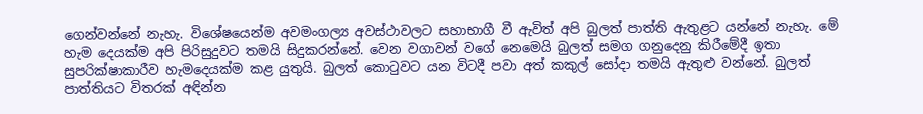ගෙන්වන්නේ නැහැ. විශේෂයෙන්ම අවමංගල්‍ය අවස්ථාවලට සහාභාගී වී ඇවිත් අපි බුලත් පාත්ති ඇතුළට යන්නේ නැහැ. මේ හැම දෙයක්ම අපි පිරිසුදුවට තමයි සිදුකරන්නේ. වෙන වගාවන් වගේ නෙමෙයි බුලත් සමග ගනුදෙනු කිරීමේදී ඉතා සුපරික්ෂාකාරීව හැමදෙයක්ම කළ යුතුයි. බුලත් කොටුවට යන විටදී පවා අත් කකුල් සෝදා තමයි ඇතුළු වන්නේ. බුලත් පාත්තියට විතරක් අඳින්න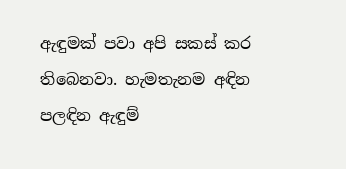ඇඳුමක් පවා අපි සකස් කර තිබෙනවා. හැමතැනම අඳින පලඳින ඇඳුම්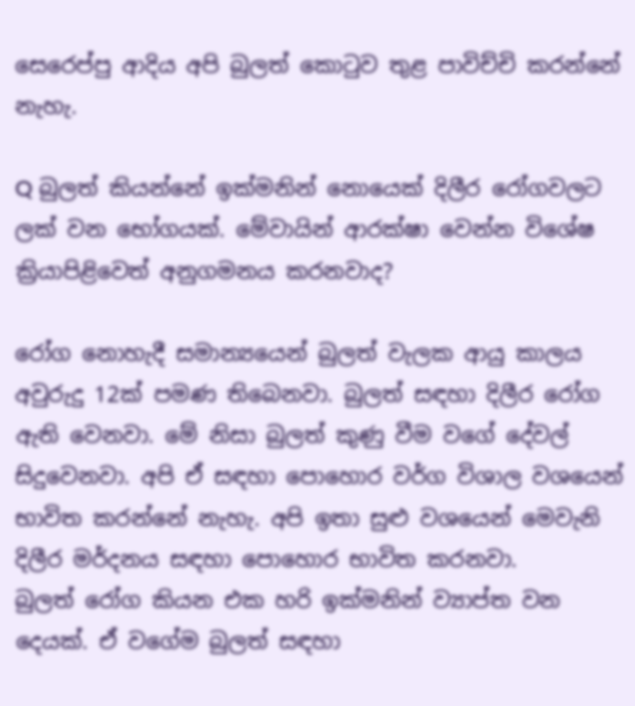සෙරෙප්පු ආදිය අපි බුලත් කොටුව තුළ පාවිච්චි කරන්නේ නැහැ.

Q බුලත් කියන්නේ ඉක්මනින් නොයෙක් දිලීර රෝගවලට ලක් වන භෝගයක්. මේවායින් ආරක්ෂා වෙන්න විශේෂ ක්‍රියාපිළිවෙත් අනුගමනය කරනවාද?

රෝග නොහැදී සමාන්‍යයෙන් බුලත් වැලක ආයු කාලය අවුරුදු 12ක් පමණ තිබෙනවා. බුලත් සඳහා දිලීර රෝග ඇති වෙනවා. මේ නිසා බුලත් කුණු වීම වගේ දේවල් සිදුවෙනවා. අපි ඒ සඳහා පොහොර වර්ග විශාල වශයෙන් භාවිත කරන්නේ නැහැ. අපි ඉතා සුළු වශයෙන් මෙවැනි දිලීර මර්දනය සඳහා පොහොර භාවිත කරනවා.
බුලත් රෝග කියන එක හරි ඉක්මනින් ව්‍යාප්ත වන දෙයක්. ඒ වගේම බුලත් සඳහා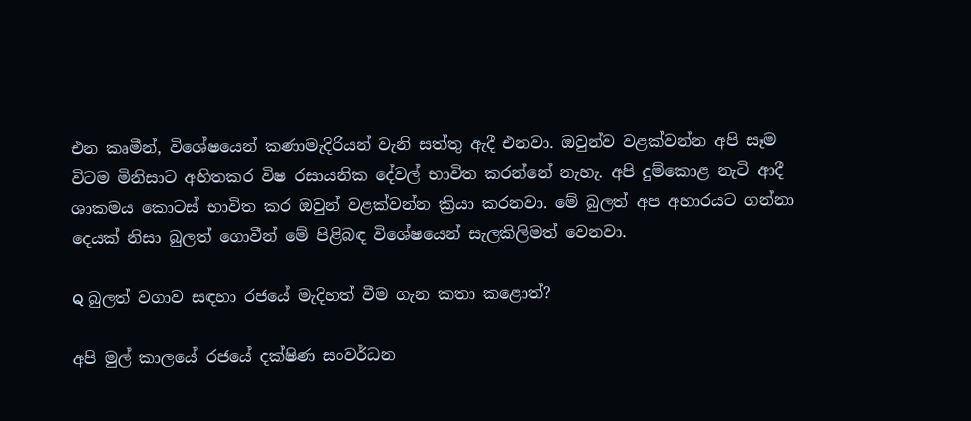එන කෘමීන්, විශේෂයෙන් කණාමැදිරියන් වැනි සත්තු ඇදී එනවා. ඔවුන්ව වළක්වන්න අපි සෑම විටම මිනිසාට අහිතකර විෂ රසායනික දේවල් භාවිත කරන්නේ නැහැ. අපි දුම්කොළ නැටි ආදී ශාකමය කොටස් භාවිත කර ඔවුන් වළක්වන්න ක්‍රියා කරනවා. මේ බුලත් අප අහාරයට ගන්නා දෙයක් නිසා බුලත් ගොවීන් මේ පිළිබඳ විශේෂයෙන් සැලකිලිමත් වෙනවා.

Q බුලත් වගාව සඳහා රජයේ මැදිහත් වීම ගැන කතා කළොත්?

අපි මුල් කාලයේ රජයේ දක්ෂිණ සංවර්ධන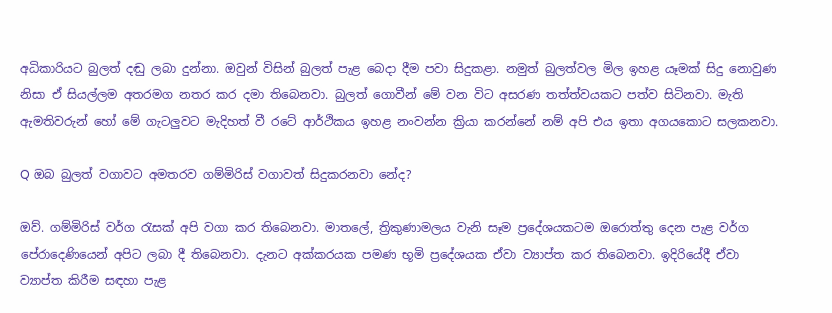අධිකාරියට බුලත් දඬු ලබා දුන්නා. ඔවුන් විසින් බුලත් පැළ බෙදා දීම පවා සිදුකළා. නමුත් බුලත්වල මිල ඉහළ යෑමක් සිදු නොවුණ නිසා ඒ සියල්ලම අතරමග නතර කර දමා තිබෙනවා. බුලත් ගොවීන් මේ වන විට අසරණ තත්ත්වයකට පත්ව සිටිනවා. මැති ඇමතිවරුන් හෝ මේ ගැටලුවට මැදිහත් වී රටේ ආර්ථිකය ඉහළ නංවන්න ක්‍රියා කරන්නේ නම් අපි එය ඉතා අගයකොට සලකනවා.

Q ඔබ බුලත් වගාවට අමතරව ගම්මිරිස් වගාවත් සිදුකරනවා නේද?

ඔව්. ගම්මිරිස් වර්ග රැසක් අපි වගා කර තිබෙනවා. මාතලේ, ත්‍රිකුණාමලය වැනි සෑම ප්‍රදේශයකටම ඔරොත්තු දෙන පැළ වර්ග පේරාදෙණියෙන් අපිට ලබා දී තිබෙනවා. දැනට අක්කරයක පමණ භූමි ප්‍රදේශයක ඒවා ව්‍යාප්ත කර තිබෙනවා. ඉදිරියේදී ඒවා ව්‍යාප්ත කිරීම සඳහා පැළ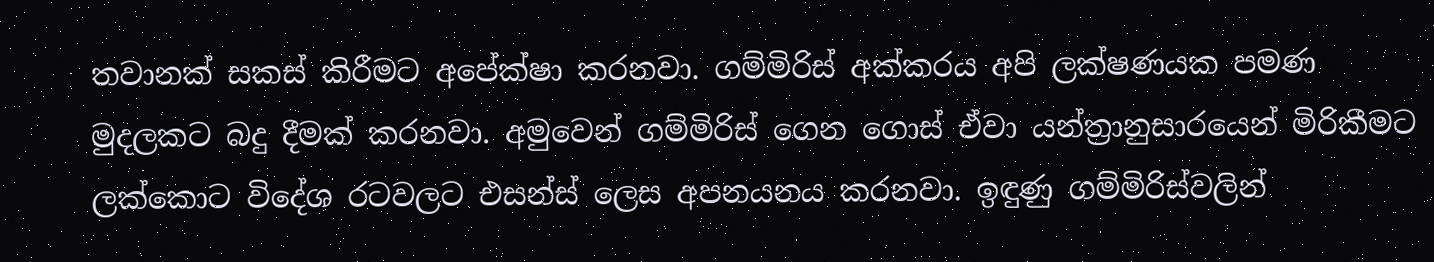තවානක් සකස් කිරීමට අපේක්ෂා කරනවා. ගම්මිරිස් අක්කරය අපි ලක්ෂණයක පමණ මුදලකට බදු දීමක් කරනවා. අමුවෙන් ගම්මිරිස් ගෙන ගොස් ඒවා යන්ත්‍රානුසාරයෙන් මිරිකීමට ලක්කොට විදේශ රටවලට එසන්ස් ලෙස අපනයනය කරනවා. ඉඳුණු ගම්මිරිස්වලින්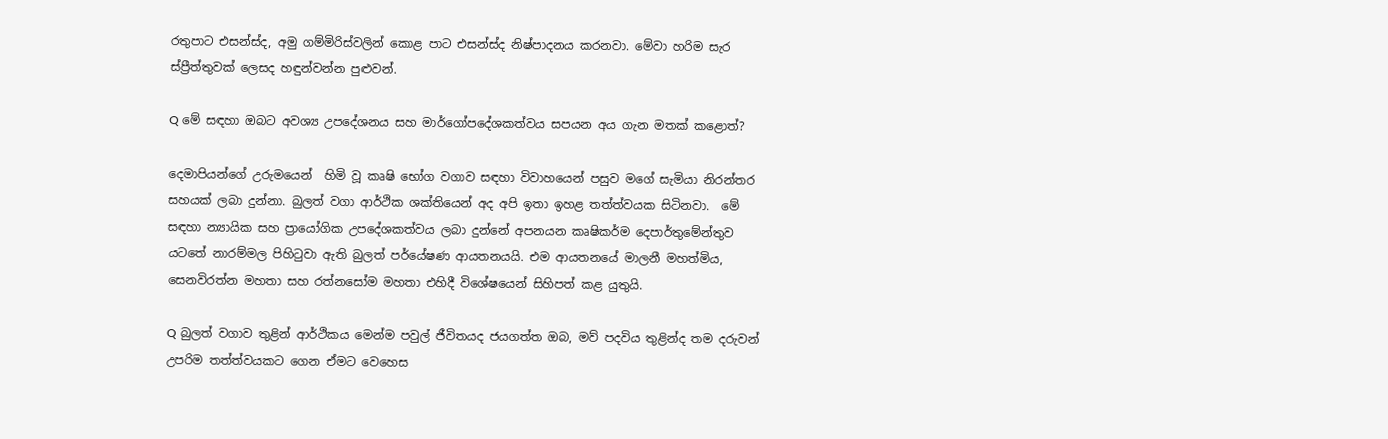රතුපාට එසන්ස්ද, අමු ගම්මිරිස්වලින් කොළ පාට එසන්ස්ද නිෂ්පාදනය කරනවා. මේවා හරිම සැර ස්ප්‍රීත්තුවක් ලෙසද හඳුන්වන්න පුළුවන්.

Q මේ සඳහා ඔබට අවශ්‍ය උපදේශනය සහ මාර්ගෝපදේශකත්වය සපයන අය ගැන මතක් කළොත්?

දෙමාපියන්ගේ උරුමයෙන්  හිමි වූ කෘෂි භෝග වගාව සඳහා විවාහයෙන් පසුව මගේ සැමියා නිරන්තර සහයක් ලබා දුන්නා. බුලත් වගා ආර්ථික ශක්තියෙන් අද අපි ඉතා ඉහළ තත්ත්වයක සිටිනවා.  මේ සඳහා න්‍යායික සහ ප්‍රායෝගික උපදේශකත්වය ලබා දුන්නේ අපනයන කෘෂිකර්ම දෙපාර්තුමේන්තුව යටතේ නාරම්මල පිහිටුවා ඇති බුලත් පර්යේෂණ ආයතනයයි. එම ආයතනයේ මාලනී මහත්මිය, සෙනවිරත්න මහතා සහ රත්නසෝම මහතා එහිදී විශේෂයෙන් සිහිපත් කළ යුතුයි.

Q බුලත් වගාව තුළින් ආර්ථිකය මෙන්ම පවුල් ජීවිතයද ජයගත්ත ඔබ, මව් පදවිය තුළින්ද තම දරුවන් උපරිම තත්ත්වයකට ගෙන ඒමට වෙහෙස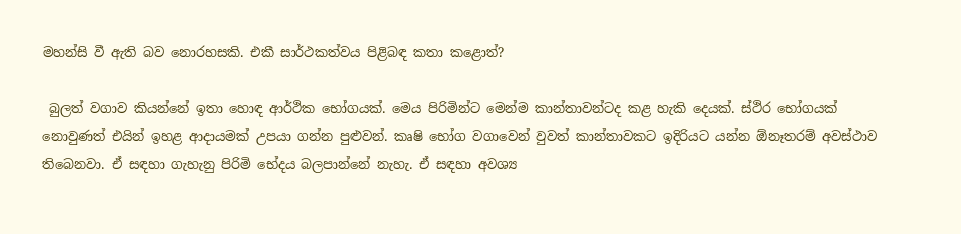මහන්සි වී ඇති බව නොරහසකි. එකී සාර්ථකත්වය පිළිබඳ කතා කළොත්?

 බුලත් වගාව කියන්නේ ඉතා හොඳ ආර්ථික භෝගයක්. මෙය පිරිමින්ට මෙන්ම කාන්තාවන්ටද කළ හැකි දෙයක්. ස්ථිර භෝගයක් නොවුණත් එයින් ඉහළ ආදායමක් උපයා ගන්න පුළුවන්. කෘෂි භෝග වගාවෙන් වුවත් කාන්තාවකට ඉදිරියට යන්න ඕනෑතරම් අවස්ථාව තිබෙනවා. ඒ සඳහා ගැහැනු පිරිමි භේදය බලපාන්නේ නැහැ. ඒ සඳහා අවශ්‍ය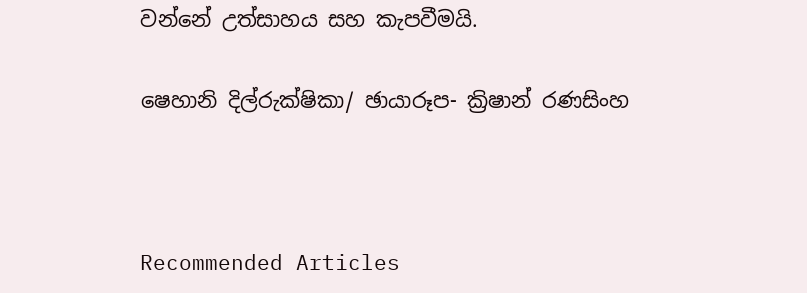වන්නේ උත්සාහය සහ කැපවීමයි.

ෂෙහානි දිල්රුක්ෂිකා/ ඡායාරූප- ක්‍රිෂාන් රණසිංහ



Recommended Articles